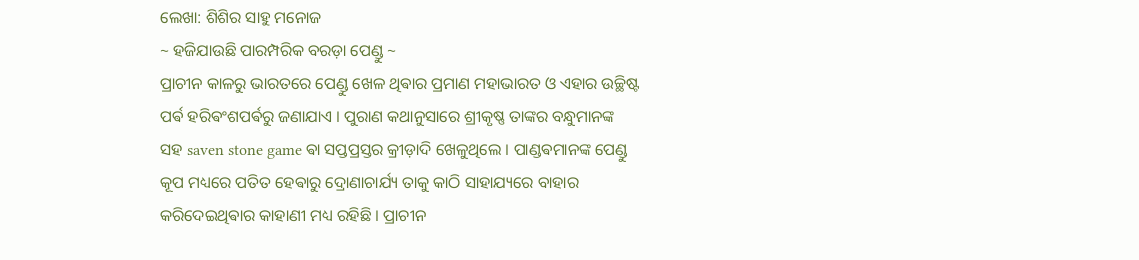ଲେଖା: ଶିଶିର ସାହୁ ମନୋଜ
~ ହଜିଯାଉଛି ପାରମ୍ପରିକ ବରଡ଼ା ପେଣ୍ଡୁ ~
ପ୍ରାଚୀନ କାଳରୁ ଭାରତରେ ପେଣ୍ଡୁ ଖେଳ ଥିଵାର ପ୍ରମାଣ ମହାଭାରତ ଓ ଏହାର ଉଚ୍ଛିଷ୍ଟ ପର୍ଵ ହରିଵଂଶପର୍ଵରୁ ଜଣାଯାଏ । ପୁରାଣ କଥାନୁସାରେ ଶ୍ରୀକୃଷ୍ଣ ତାଙ୍କର ବନ୍ଧୁମାନଙ୍କ ସହ saven stone game ଵା ସପ୍ତପ୍ରସ୍ତର କ୍ରୀଡ଼ାଦି ଖେଳୁଥିଲେ । ପାଣ୍ଡଵମାନଙ୍କ ପେଣ୍ଡୁ କୂପ ମଧ୍ୟରେ ପତିତ ହେଵାରୁ ଦ୍ରୋଣାଚାର୍ଯ୍ୟ ତାକୁ କାଠି ସାହାଯ୍ୟରେ ବାହାର କରିଦେଇଥିଵାର କାହାଣୀ ମଧ୍ୟ ରହିଛି । ପ୍ରାଚୀନ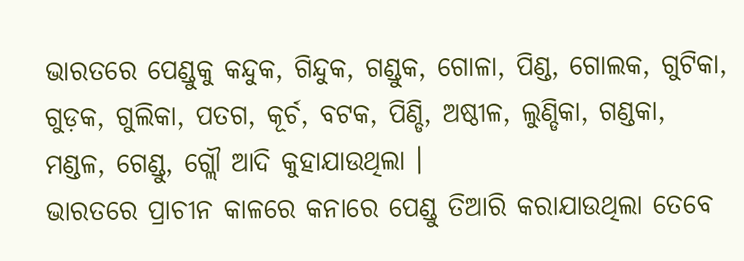ଭାରତରେ ପେଣ୍ଡୁକୁ କନ୍ଦୁକ, ଗିନ୍ଦୁକ, ଗଣ୍ଡୁକ, ଗୋଳା, ପିଣ୍ଡ, ଗୋଲକ, ଗୁଟିକା, ଗୁଡ଼କ, ଗୁଲିକା, ପତଗ, କୂର୍ଚ, ବଟକ, ପିଣ୍ଡି, ଅଷ୍ଠୀଳ, ଲୁଣ୍ଡିକା, ଗଣ୍ଡକା, ମଣ୍ଡଳ, ଗେଣ୍ଡୁ, ଗ୍ଲୌ ଆଦି କୁହାଯାଉଥିଲା ।
ଭାରତରେ ପ୍ରାଚୀନ କାଳରେ କନାରେ ପେଣ୍ଡୁ ତିଆରି କରାଯାଉଥିଲା ତେବେ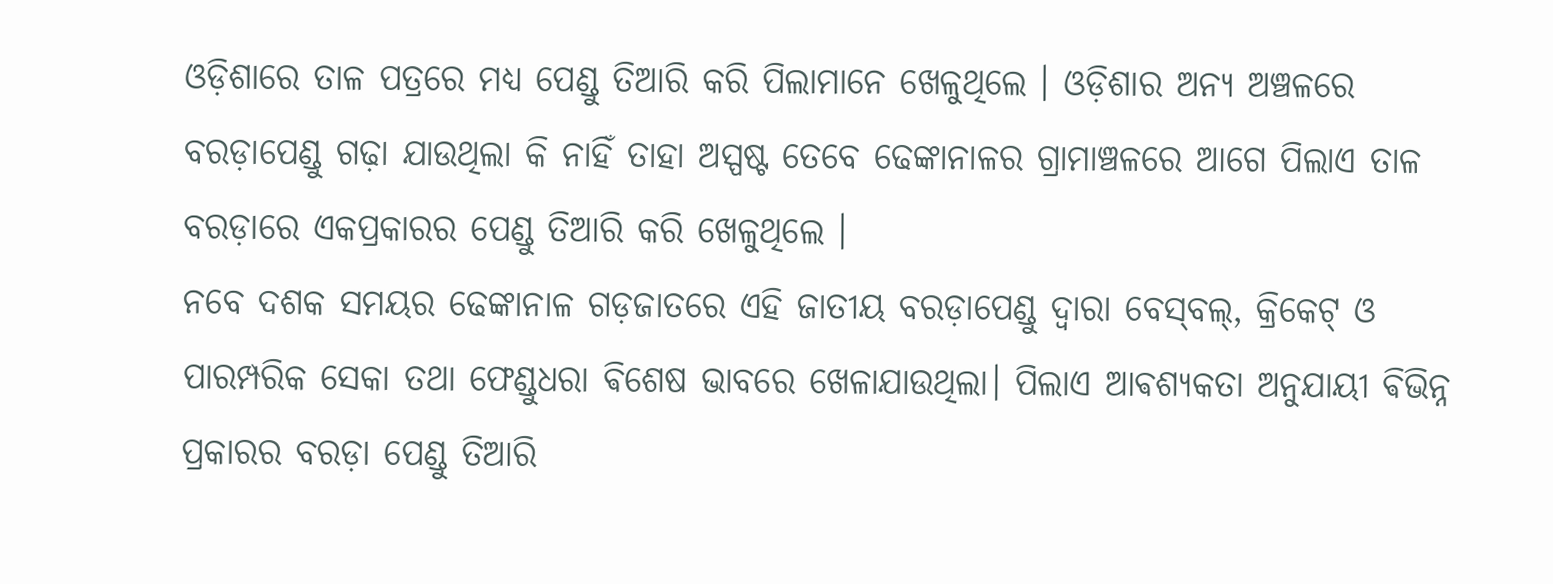ଓଡ଼ିଶାରେ ତାଳ ପତ୍ରରେ ମଧ୍ୟ ପେଣ୍ଡୁ ତିଆରି କରି ପିଲାମାନେ ଖେଳୁଥିଲେ । ଓଡ଼ିଶାର ଅନ୍ୟ ଅଞ୍ଚଳରେ ବରଡ଼ାପେଣ୍ଡୁ ଗଢ଼ା ଯାଉଥିଲା କି ନାହିଁ ତାହା ଅସ୍ପଷ୍ଟ ତେବେ ଢେଙ୍କାନାଳର ଗ୍ରାମାଞ୍ଚଳରେ ଆଗେ ପିଲାଏ ତାଳ ବରଡ଼ାରେ ଏକପ୍ରକାରର ପେଣ୍ଡୁ ତିଆରି କରି ଖେଳୁଥିଲେ ।
ନବେ ଦଶକ ସମୟର ଢେଙ୍କାନାଳ ଗଡ଼ଜାତରେ ଏହି ଜାତୀୟ ବରଡ଼ାପେଣ୍ଡୁ ଦ୍ଵାରା ବେସ୍‌ବଲ୍, କ୍ରିକେଟ୍ ଓ ପାରମ୍ପରିକ ସେକା ତଥା ଫେଣ୍ଡୁଧରା ଵିଶେଷ ଭାବରେ ଖେଳାଯାଉଥିଲା‌।‌ ପିଲାଏ ଆଵଶ୍ୟକତା ଅନୁଯାୟୀ ଵିଭିନ୍ନ ପ୍ରକାରର ବରଡ଼ା ପେଣ୍ଡୁ ତିଆରି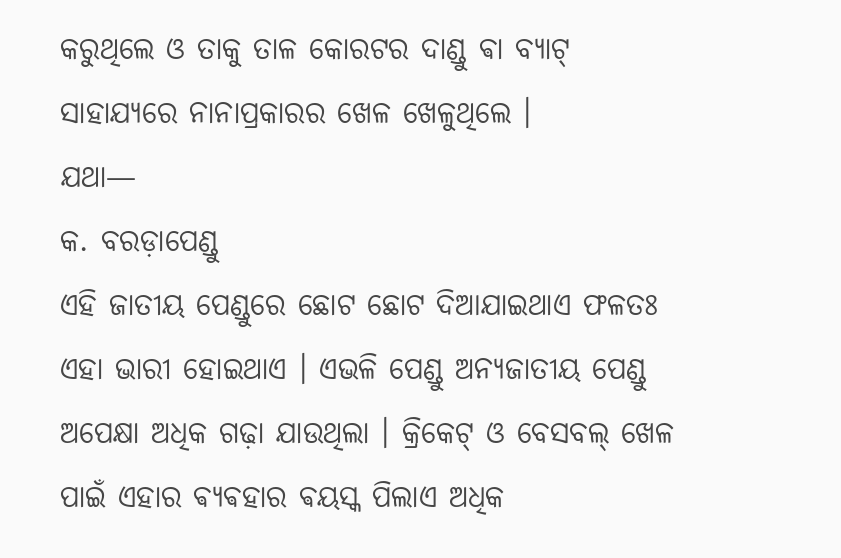କରୁଥିଲେ ଓ ତାକୁ ତାଳ କୋରଟର ଦାଣ୍ଡୁ ଵା ବ୍ୟାଟ୍ ସାହାଯ୍ୟରେ ନାନାପ୍ରକାରର ଖେଳ ଖେଳୁଥିଲେ ।
ଯଥା—
କ. ବରଡ଼ାପେଣ୍ଡୁ
ଏହି ଜାତୀୟ ପେଣ୍ଡୁରେ ଛୋଟ ଛୋଟ ଦିଆଯାଇଥାଏ ଫଳତଃ ଏହା ଭାରୀ ହୋଇଥାଏ । ଏଭଳି ପେଣ୍ଡୁ ଅନ୍ୟଜାତୀୟ ପେଣ୍ଡୁ ଅପେକ୍ଷା ଅଧିକ ଗଢ଼ା ଯାଉଥିଲା । କ୍ରିକେଟ୍ ଓ ବେସବଲ୍ ଖେଳ ପାଇଁ ଏହାର ଵ୍ୟଵହାର ଵୟସ୍କ ପିଲାଏ ଅଧିକ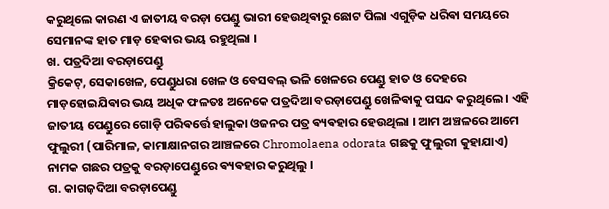କରୁଥିଲେ କାରଣ ଏ ଜାତୀୟ ବରଡ଼ା ପେଣ୍ଡୁ ଭାରୀ ହେଉଥିଵାରୁ ଛୋଟ ପିଲା ଏଗୁଡ଼ିକ ଧରିଵା ସମୟରେ ସେମାନଙ୍କ ହାତ ମାଡ଼ ହେଵାର ଭୟ ରହୁଥିଲା ।
ଖ. ପତ୍ରଦିଆ ବରଡ଼ାପେଣ୍ଡୁ
କ୍ରିକେଟ୍, ସେକାଖେଳ, ପେଣ୍ଡୁଧରା ଖେଳ ଓ ବେସବଲ୍ ଭଳି ଖେଳରେ ପେଣ୍ଡୁ ହାତ ଓ ଦେହରେ ମାଡ଼ହୋଇଯିଵାର ଭୟ ଅଧିକ ଫଳତଃ ଅନେକେ ପତ୍ରଦିଆ ବରଡ଼ାପେଣ୍ଡୁ ଖେଳିଵାକୁ ପସନ୍ଦ କରୁଥିଲେ । ଏହି ଜାତୀୟ ପେଣ୍ଡୁରେ ଗୋଡ଼ି ପରିଵର୍ତ୍ତେ ହାଲୁକା ଓଜନର ପତ୍ର ଵ୍ୟଵହାର ହେଉଥିଲା । ଆମ ଅଞ୍ଚଳରେ ଆମେ ଫୁଲୁରୀ (ପାରିମାଳ, କାମାକ୍ଷାନଗର ଆଞ୍ଚଳରେ Chromolaena odorata ଗଛକୁ ଫୁଲୁରୀ କୁହାଯାଏ) ନାମକ ଗଛର ପତ୍ରକୁ ବରଡ଼ାପେଣ୍ଡୁରେ ଵ୍ୟଵହାର କରୁଥିଲୁ ।
ଗ. କାଗଜ଼ଦିଆ ବରଡ଼ାପେଣ୍ଡୁ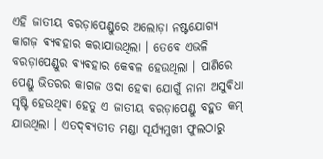ଏହି ଜାତୀୟ ବରଡ଼ାପେଣ୍ଡୁରେ ଅଲୋଡ଼ା ନଷ୍ଟଯୋଗ୍ୟ କାଗଜ଼ ଵ୍ୟଵହାର କରାଯାଉଥିଲା । ତେବେ ଏଭଳି ବରଡ଼ାପେଣ୍ଡୁର ଵ୍ୟଵହାର କେଵଳ ହେଉଥିଲା । ପାଣିରେ ପେଣ୍ଡୁ ଭିତରର କାଗଜ ଓଦା ହେଵା ଯୋଗୁଁ ନାନା ଅସୁଵିଧା ସୃଷ୍ଟି ହେଉଥିଵା ହେତୁ ଏ ଜାତୀୟ ବରଡ଼ାପେଣ୍ଡୁ ବହୁତ କମ୍ ଯାଉଥିଲା । ଏତଦ୍‌ଵ୍ୟତୀତ ମଣ୍ଡା ସୂର୍ଯ୍ୟମୁଖୀ ଫୁଲଠାରୁ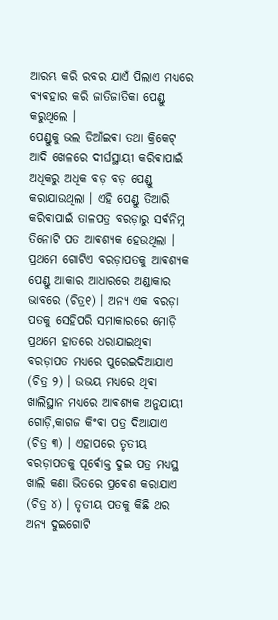ଆରମ୍ଭ କରି ରବର ଯାଏଁ ପିଲାଏ ମଧ୍ୟରେ ଵ୍ୟଵହାର କରି ଜାତିଜାତିକା ପେଣ୍ଡୁ କରୁଥିଲେ ।
ପେଣ୍ଡୁକୁ ଭଲ ଡିଆଁଇଵା ତଥା କ୍ରିକେଟ୍ ଆଦି ଖେଳରେ ଦୀର୍ଘସ୍ଥାୟୀ କରିଵାପାଇଁ ଅଧିକରୁ ଅଧିକ ବଡ଼ ବଡ଼ ପେଣ୍ଡୁ କରାଯାଉଥିଲା । ଏହି ପେଣ୍ଡୁ ତିଆରି କରିଵାପାଇଁ ତାଳପତ୍ର ବରଡ଼ାରୁ ସର୍ଵନିମ୍ନ ତିନୋଟି ପତ ଆଵଶ୍ୟକ ହେଉଥିଲା ।
ପ୍ରଥମେ ଗୋଟିଏ ବରଡ଼ାପତକୁ ଆଵଶ୍ୟକ ପେଣ୍ଡୁ ଆକାର ଆଧାରରେ ଅଣ୍ଡାକାର ଭାବରେ (ଚିତ୍ର୧) ।‌ ଅନ୍ୟ ଏକ ବରଡ଼ା ପତକୁ ସେହିପରି ସମାକାରରେ ମୋଡ଼ି ପ୍ରଥମେ ହାତରେ ଧରାଯାଇଥିଵା ବରଡ଼ାପତ ମଧ୍ୟରେ ପୁରେଇଦିଆଯାଏ (ଚିତ୍ର ୨) । ଉଭୟ ମଧ୍ୟରେ ଥିଵା ଖାଲିସ୍ଥାନ ମଧ୍ୟରେ ଆଵଶ୍ୟକ ଅନୁଯାୟୀ ଗୋଡ଼ି,କାଗଜ କିଂଵା ପତ୍ର ଦିଆଯାଏ (ଚିତ୍ର ୩) । ଏହାପରେ ତୃତୀୟ ବରଡ଼ାପତକୁ ପୂର୍ଵୋକ୍ତ ଦୁଇ ପତ୍ର ମଧ୍ୟସ୍ଥ ଖାଲି କଣା ଭିତରେ ପ୍ରଵେଶ କରାଯାଏ (ଚିତ୍ର ୪) ।‌ ତୃତୀୟ ପତକୁ କିଛି ଥର ଅନ୍ୟ ଦୁଇଗୋଟି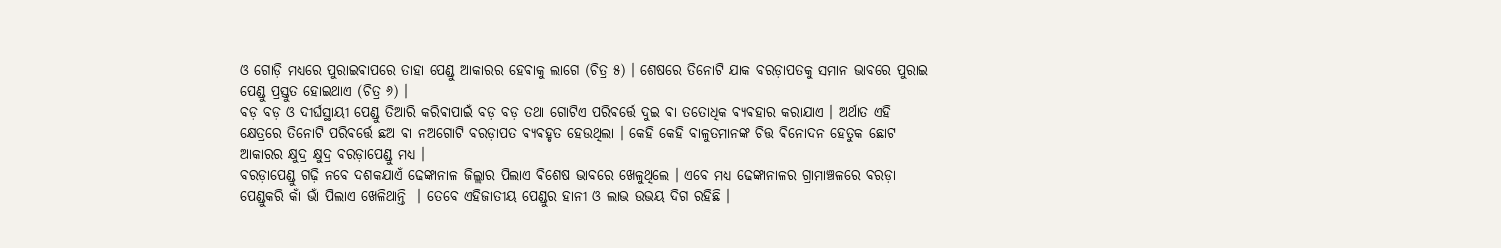ଓ ଗୋଡ଼ି ମଧ୍ୟରେ ପୁରାଇଵାପରେ ତାହା ପେଣ୍ଡୁ ଆକାରର ହେଵାକୁ ଲାଗେ (ଚିତ୍ର ୫) । ଶେଷରେ ତିନୋଟି ଯାକ ବରଡ଼ାପତକୁ ସମାନ ଭାବରେ ପୁରାଇ ପେଣ୍ଡୁ ପ୍ରସ୍ତୁତ ହୋଇଥାଏ (ଚିତ୍ର ୬) ।
ବଡ଼ ବଡ଼ ଓ ଦୀର୍ଘସ୍ଥାୟୀ ପେଣ୍ଡୁ ତିଆରି କରିଵାପାଇଁ ବଡ଼ ବଡ଼ ତଥା ଗୋଟିଏ ପରିଵର୍ତ୍ତେ ଦୁଇ ଵା ତତୋଧିକ ଵ୍ୟଵହାର କରାଯାଏ । ଅର୍ଥାତ ଏହି କ୍ଷେତ୍ରରେ ତିନୋଟି ପରିଵର୍ତ୍ତେ ଛଅ ଵା ନଅଗୋଟି ବରଡ଼ାପତ ଵ୍ୟଵହୃତ ହେଉଥିଲା । କେହି କେହି ବାଳୁତମାନଙ୍କ ଚିତ୍ତ ଵିନୋଦନ ହେତୁକ ଛୋଟ ଆକାରର କ୍ଷୁଦ୍ର କ୍ଷୁଦ୍ର ବରଡ଼ାପେଣ୍ଡୁ ମଧ୍ୟ ।
ବରଡ଼ାପେଣ୍ଡୁ ଗଢ଼ି ନବେ ଦଶକଯାଏଁ ଢେଙ୍କାନାଳ ଜିଲ୍ଲାର ପିଲାଏ ଵିଶେଷ ଭାବରେ ଖେଳୁଥିଲେ । ଏବେ ମଧ୍ୟ ଢେଙ୍କାନାଳର ଗ୍ରାମାଞ୍ଚଳରେ ବରଡ଼ା ପେଣ୍ଡୁକରି କାଁ ଭାଁ ପିଲାଏ ଖେଳିଥାନ୍ତି ‌ । ତେବେ ଏହିଜାତୀୟ ପେଣ୍ଡୁର ହାନୀ ଓ ଲାଭ ଉଭୟ ଦିଗ ରହିଛି ।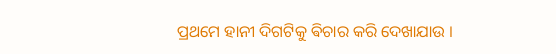ପ୍ରଥମେ ହାନୀ ଦିଗଟିକୁ ଵିଚାର କରି ଦେଖାଯାଉ ।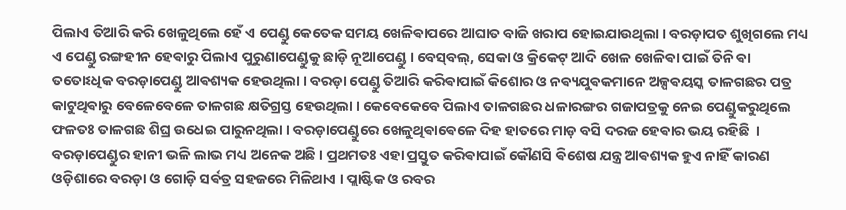ପିଲାଏ ତିଆରି କରି ଖେଳୁଥିଲେ ହେଁ ଏ ପେଣ୍ଡୁ କେତେକ ସମୟ ଖେଳିଵାପରେ ଆଘାତ ବାଜି ଖରାପ ହୋଇଯାଉଥିଲା । ବରଡ଼ାପତ ଶୁଖିଗଲେ ମଧ୍ୟ ଏ ପେଣ୍ଡୁ ରଙ୍ଗହୀନ ହେଵାରୁ ପିଲାଏ ପୁରୁଣାପେଣ୍ଡୁକୁ ଛାଡ଼ି ନୂଆପେଣ୍ଡୁ । ବେସ୍‌ବଲ୍, ସେକା ଓ କ୍ରିକେଟ୍ ଆଦି ଖେଳ ଖେଳିଵା ପାଇଁ ତିନି ଵା ତତୋଽଧିକ ବରଡ଼ାପେଣ୍ଡୁ ଆଵଶ୍ୟକ ହେଉଥିଲା । ବରଡ଼ା ପେଣ୍ଡୁ ତିଆରି କରିଵାପାଇଁ କିଶୋର ଓ ନଵ୍ୟଯୁଵକମାନେ ଅଳ୍ପଵୟସ୍କ ତାଳଗଛର ପତ୍ର କାଟୁଥିଵାରୁ ବେଳେବେଳେ ତାଳଗଛ କ୍ଷତିଗ୍ରସ୍ତ ହେଉଥିଲା । କେବେକେବେ ପିଲାଏ ତାଳଗଛର ଧଳାରଙ୍ଗର ଗଜାପତ୍ରକୁ ନେଇ ପେଣ୍ଡୁକରୁଥିଲେ ଫଳତଃ ତାଳଗଛ ଶିଘ୍ର ଉଧେଇ ପାରୁନଥିଲା । ବରଡ଼ାପେଣ୍ଡୁରେ ଖେଳୁଥିଵାଵେଳେ ଦିହ ହାତରେ ମାଡ଼ ବସି ଦରଜ ହେଵାର ଭୟ ରହିଛି ‌ ।
ବରଡ଼ାପେଣ୍ଡୁର ହାନୀ ଭଳି ଲାଭ ମଧ୍ୟ ଅନେକ ଅଛି । ପ୍ରଥମତଃ ଏହା ପ୍ରସ୍ତୁତ କରିଵାପାଇଁ କୌଣସି ଵିଶେଷ ଯନ୍ତ୍ର ଆଵଶ୍ୟକ ହୁଏ ନାହିଁ କାରଣ ଓଡ଼ିଶାରେ ବରଡ଼ା ଓ ଗୋଡ଼ି ସର୍ଵତ୍ର ସହଜରେ ମିଳିଥାଏ । ପ୍ଲାଷ୍ଟିକ ଓ ରବର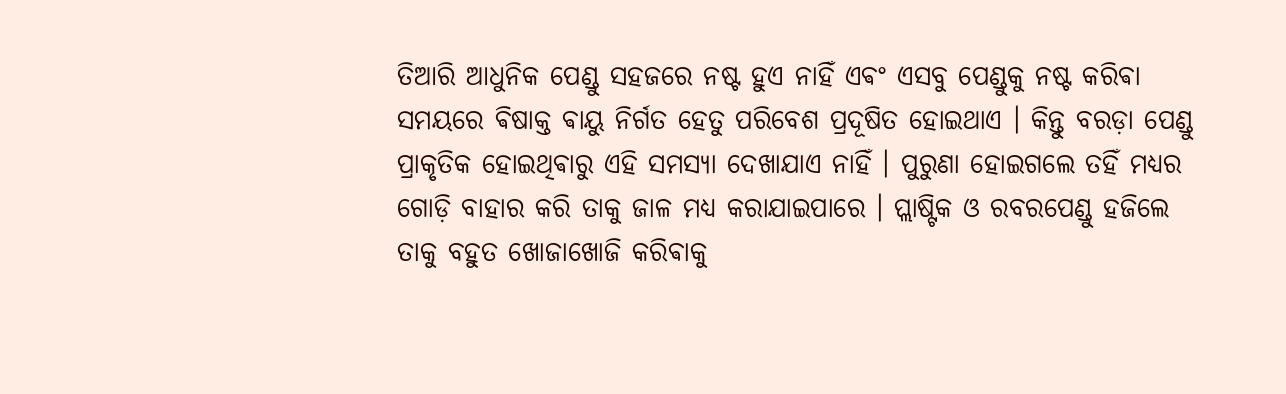ତିଆରି ଆଧୁନିକ ପେଣ୍ଡୁ ସହଜରେ ନଷ୍ଟ ହୁଏ ନାହିଁ ଏଵଂ ଏସବୁ ପେଣ୍ଡୁକୁ ନଷ୍ଟ କରିଵା ସମୟରେ ଵିଷାକ୍ତ ଵାୟୁ ନିର୍ଗତ ହେତୁ ପରିବେଶ ପ୍ରଦୂଷିତ ହୋଇଥାଏ । କିନ୍ତୁ ବରଡ଼ା ପେଣ୍ଡୁ ପ୍ରାକୃତିକ ହୋଇଥିଵାରୁ ଏହି ସମସ୍ୟା ଦେଖାଯାଏ ନାହିଁ । ପୁରୁଣା ହୋଇଗଲେ ତହିଁ ମଧ୍ୟର ଗୋଡ଼ି ବାହାର କରି ତାକୁ ଜାଳ ମଧ୍ୟ କରାଯାଇପାରେ । ପ୍ଲାଷ୍ଟିକ ଓ ରବରପେଣ୍ଡୁ ହଜିଲେ ତାକୁ ବହୁତ ଖୋଜାଖୋଜି କରିଵାକୁ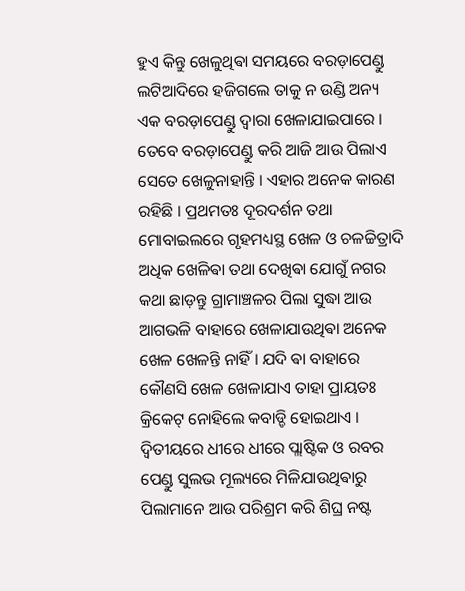ହୁଏ କିନ୍ତୁ ଖେଳୁଥିଵା ସମୟରେ ବରଡ଼ାପେଣ୍ଡୁ ଲଟିଆଦିରେ ହଜିଗଲେ ତାକୁ ନ ଉଣ୍ଡି ଅନ୍ୟ ଏକ ବରଡ଼ାପେଣ୍ଡୁ ଦ୍ଵାରା ଖେଳାଯାଇପାରେ ।
ତେବେ ବରଡ଼ାପେଣ୍ଡୁ କରି ଆଜି ଆଉ ପିଲାଏ ସେତେ ଖେଳୁନାହାନ୍ତି । ଏହାର ଅନେକ କାରଣ ରହିଛି । ପ୍ରଥମତଃ ଦୂରଦର୍ଶନ ତଥା ମୋବାଇଲରେ ଗୃହମଧ୍ୟସ୍ଥ ଖେଳ ଓ ଚଳଚ୍ଚିତ୍ରାଦି ଅଧିକ ଖେଳିଵା ତଥା ଦେଖିଵା ଯୋଗୁଁ ନଗର କଥା ଛାଡ଼ନ୍ତୁ ଗ୍ରାମାଞ୍ଚଳର ପିଲା ସୁଦ୍ଧା ଆଉ ଆଗଭଳି ବାହାରେ ଖେଳାଯାଉଥିଵା ଅନେକ ଖେଳ ଖେଳନ୍ତି ନାହିଁ । ଯଦି ଵା ବାହାରେ କୌଣସି ଖେଳ ଖେଳାଯାଏ ତାହା ପ୍ରାୟତଃ କ୍ରିକେଟ୍ ନୋହିଲେ କବାଡ୍ଡି ହୋଇଥାଏ । ଦ୍ଵିତୀୟରେ ଧୀରେ ଧୀରେ ପ୍ଲାଷ୍ଟିକ ଓ ରବର ପେଣ୍ଡୁ ସୁଲଭ ମୂଲ୍ୟରେ ମିଳିଯାଉଥିଵାରୁ ପିଲାମାନେ ଆଉ ପରିଶ୍ରମ କରି ଶିଘ୍ର ନଷ୍ଟ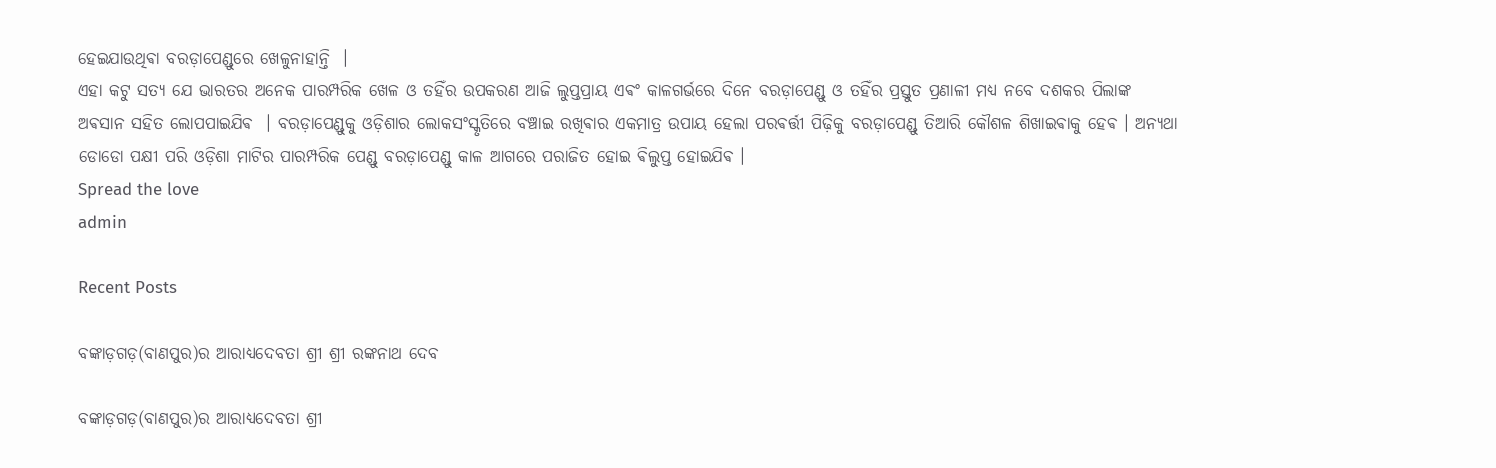ହେଇଯାଉଥିଵା ବରଡ଼ାପେଣ୍ଡୁରେ ଖେଳୁନାହାନ୍ତି ‌ ।
ଏହା କଟୁ ସତ୍ୟ ଯେ ଭାରତର ଅନେକ ପାରମ୍ପରିକ ଖେଳ ଓ ତହିଁର ଉପକରଣ ଆଜି ଲୁପ୍ତପ୍ରାୟ ଏଵଂ କାଳଗର୍ଭରେ ଦିନେ ବରଡ଼ାପେଣ୍ଡୁ ଓ ତହିଁର ପ୍ରସ୍ତୁତ ପ୍ରଣାଳୀ ମଧ୍ୟ ନବେ ଦଶକର ପିଲାଙ୍କ ଅଵସାନ ସହିତ ଲୋପପାଇଯିଵ ‌ । ବରଡ଼ାପେଣ୍ଡୁକୁ ଓଡ଼ିଶାର ଲୋକସଂସ୍କୃତିରେ ବଞ୍ଚାଇ ରଖିଵାର ଏକମାତ୍ର ଉପାୟ ହେଲା ପରଵର୍ତ୍ତୀ ପିଢ଼ିକୁ ବରଡ଼ାପେଣ୍ଡୁ ତିଆରି କୌଶଳ ଶିଖାଇଵାକୁ ହେଵ । ଅନ୍ୟଥା ଡୋଡୋ ପକ୍ଷୀ ପରି ଓଡ଼ିଶା ମାଟିର ପାରମ୍ପରିକ ପେଣ୍ଡୁ ବରଡ଼ାପେଣ୍ଡୁ କାଳ ଆଗରେ ପରାଜିତ ହୋଇ ଵିଲୁପ୍ତ ହୋଇଯିଵ ‌।
Spread the love
admin

Recent Posts

ବଙ୍କାଡ଼ଗଡ଼(ବାଣପୁର)ର ଆରାଧ୍ୟଦେବତା ଶ୍ରୀ ଶ୍ରୀ ରଙ୍କନାଥ ଦେବ

ବଙ୍କାଡ଼ଗଡ଼(ବାଣପୁର)ର ଆରାଧ୍ୟଦେବତା ଶ୍ରୀ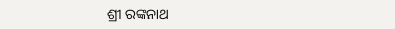ଶ୍ରୀ ରଙ୍କନାଥ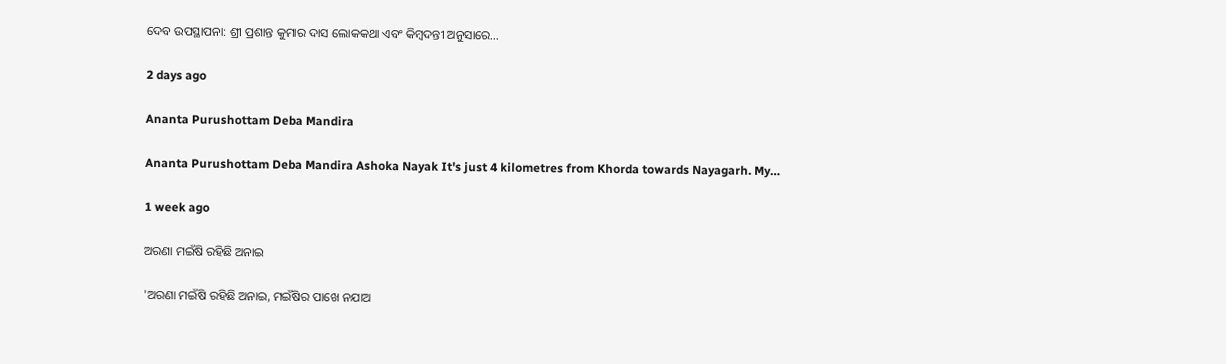ଦେବ ଉପସ୍ଥାପନା: ଶ୍ରୀ ପ୍ରଶାନ୍ତ କୁମାର ଦାସ ଲୋକକଥା ଏବଂ କିମ୍ବଦନ୍ତୀ ଅନୁସାରେ…

2 days ago

Ananta Purushottam Deba Mandira

Ananta Purushottam Deba Mandira Ashoka Nayak It's just 4 kilometres from Khorda towards Nayagarh. My…

1 week ago

ଅରଣା ମଇଁଷି ରହିଛି ଅନାଇ

'ଅରଣା ମଇଁଷି ରହିଛି ଅନାଇ, ମଇଁଷିର ପାଖେ ନଯାଅ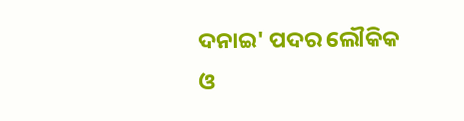ଦନାଇ' ପଦର ଲୌକିକ ଓ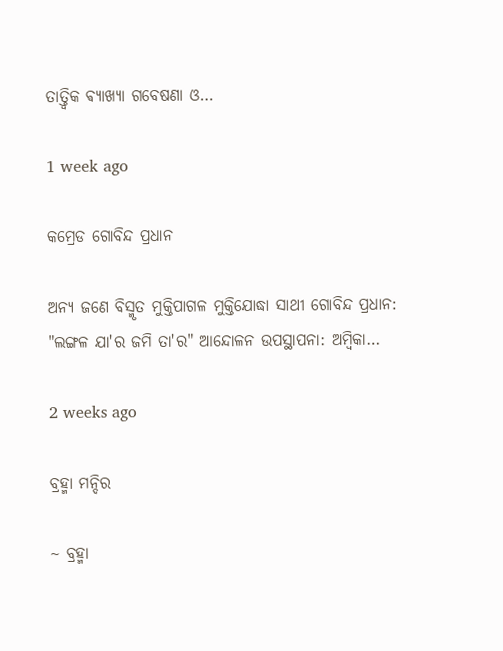ତାତ୍ତ୍ଵିକ ଵ୍ୟାଖ୍ୟା ଗବେଷଣା ଓ…

1 week ago

କମ୍ରେଡ ଗୋବିନ୍ଦ ପ୍ରଧାନ

ଅନ୍ୟ ଜଣେ ବିସ୍ମୃତ ମୁକ୍ତିପାଗଳ ମୁକ୍ତିଯୋଦ୍ଧା ସାଥୀ ଗୋବିନ୍ଦ ପ୍ରଧାନ: "ଲଙ୍ଗଳ ଯା'ର ଜମି ତା'ର" ଆନ୍ଦୋଳନ ଉପସ୍ଥାପନା: ଅମ୍ବିକା…

2 weeks ago

ବ୍ରହ୍ମା ମନ୍ଦିର

~ ବ୍ରହ୍ମା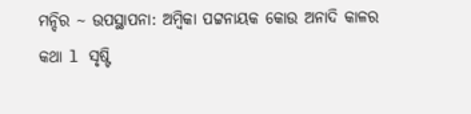ମନ୍ଦିର ~ ଉପସ୍ଥାପନା: ଅମ୍ବିକା ପଟ୍ଟନାୟକ କୋଉ ଅନାଦି କାଳର କଥା l ସୃଷ୍ଟି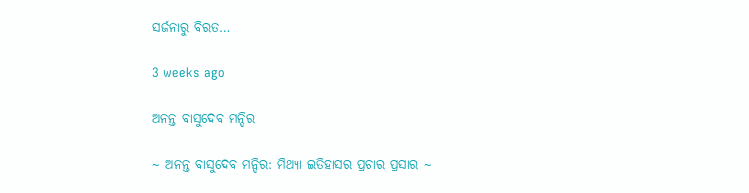ସର୍ଜନାରୁ ବିରତ…

3 weeks ago

ଅନନ୍ତ ବାସୁଦେବ ମନ୍ଦିର

~ ଅନନ୍ତ ବାସୁଦେବ ମନ୍ଦିର: ମିଥ୍ୟା ଇତିହାସର ପ୍ରଚାର ପ୍ରସାର ~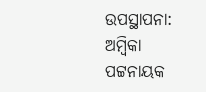ଉପସ୍ଥାପନା: ଅମ୍ବିକା ପଟ୍ଟନାୟକ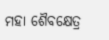ମହା ଶୈବକ୍ଷେତ୍ର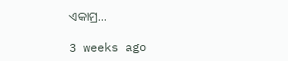ଏକାମ୍ର…

3 weeks ago